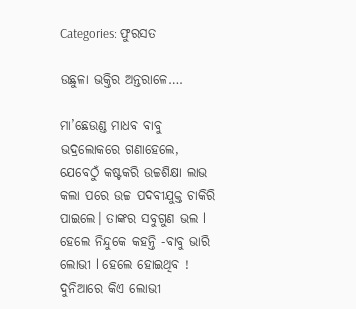Categories: ଫୁରସତ

ଉଛୁଳା ଭକ୍ତିର ଅନ୍ତରାଳେ….

ମା’ଛେଉଣ୍ଡ ମାଧବ ବାବୁ ଭଦ୍ରଲୋକରେ ଗଣାହେଲେ, ଯେବେଠୁଁ କଷ୍ଟକରି ଉଚ୍ଚଶିକ୍ଷା ଲାଭ କଲା ପରେ ଉଚ୍ଚ ପଦବୀଯୁକ୍ତ ଚାକିରି ପାଇଲେ। ତାଙ୍କର ସବୁଗୁଣ ଭଲ l ହେଲେ ନିନ୍ଦୁକେ କହନ୍ତି -ବାବୁ ଭାରି ଲୋଭୀ l ହେଲେ ହୋଇଥିବ ! ଦୁନିଆରେ କିଏ ଲୋଭୀ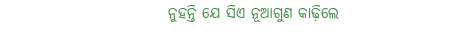ନୁହନ୍ତି ଯେ ସିଏ ନୂଆଗୁଣ କାଢ଼ିଲେ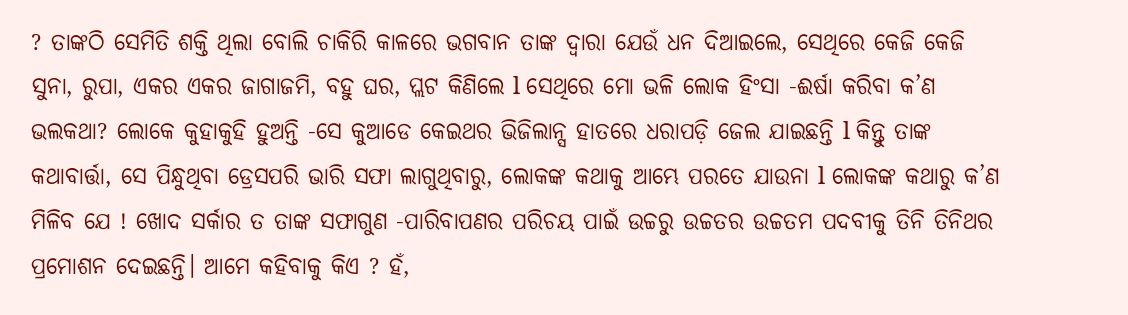? ତାଙ୍କଠି ସେମିତି ଶକ୍ତି ଥିଲା ବୋଲି ଚାକିରି କାଳରେ ଭଗବାନ ତାଙ୍କ ଦ୍ୱାରା ଯେଉଁ ଧନ ଦିଆଇଲେ, ସେଥିରେ କେଜି କେଜି ସୁନା, ରୁପା, ଏକର ଏକର ଜାଗାଜମି, ବହୁ ଘର, ପ୍ଲଟ କିଣିଲେ l ସେଥିରେ ମୋ ଭଳି ଲୋକ ହିଂସା -ଈର୍ଷା କରିବା କ’ଣ ଭଲକଥା? ଲୋକେ କୁହାକୁହି ହୁଅନ୍ତି -ସେ କୁଆଡେ କେଇଥର ଭିଜିଲାନ୍ସ ହାତରେ ଧରାପଡ଼ି ଜେଲ ଯାଇଛନ୍ତି l କିନ୍ତୁ ତାଙ୍କ କଥାବାର୍ତ୍ତା, ସେ ପିନ୍ଧୁଥିବା ଡ୍ରେସପରି ଭାରି ସଫା ଲାଗୁଥିବାରୁ, ଲୋକଙ୍କ କଥାକୁ ଆମ୍ଭେ ପରତେ ଯାଉନା l ଲୋକଙ୍କ କଥାରୁ କ’ଣ ମିଳିବ ଯେ ! ଖୋଦ ସର୍କାର ତ ତାଙ୍କ ସଫାଗୁଣ -ପାରିବାପଣର ପରିଚୟ ପାଇଁ ଉଚ୍ଚରୁ ଉଚ୍ଚତର ଉଚ୍ଚତମ ପଦବୀକୁ ତିନି ତିନିଥର ପ୍ରମୋଶନ ଦେଇଛନ୍ତି। ଆମେ କହିବାକୁ କିଏ ? ହଁ,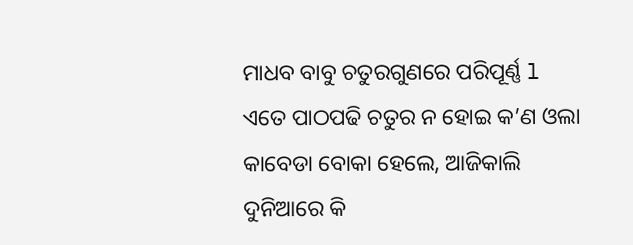ମାଧବ ବାବୁ ଚତୁରଗୁଣରେ ପରିପୂର୍ଣ୍ଣ l ଏତେ ପାଠପଢି ଚତୁର ନ ହୋଇ କ’ଣ ଓଲା କାବେଡା ବୋକା ହେଲେ, ଆଜିକାଲି ଦୁନିଆରେ କି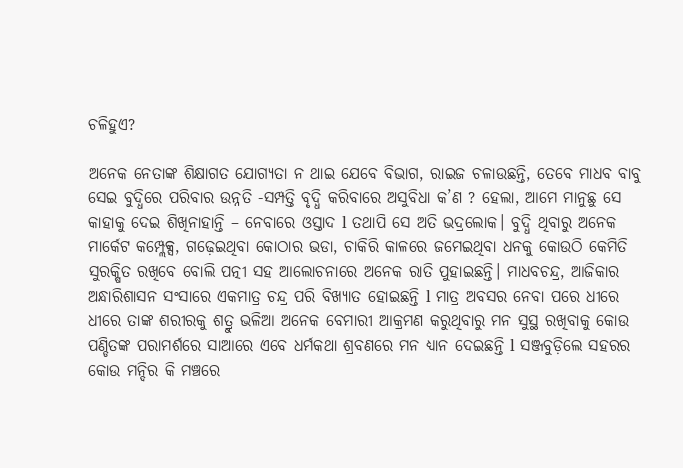ଚଳିହୁଏ?

ଅନେକ ନେତାଙ୍କ ଶିକ୍ଷାଗତ ଯୋଗ୍ୟତା ନ ଥାଇ ଯେବେ ବିଭାଗ, ରାଇଜ ଚଳାଉଛନ୍ତି, ତେବେ ମାଧବ ବାବୁ ସେଇ ବୁଦ୍ଧିରେ ପରିବାର ଉନ୍ନତି -ସମ୍ପତ୍ତି ବୃଦ୍ଧି କରିବାରେ ଅସୁବିଧା କ’ଣ ? ହେଲା, ଆମେ ମାନୁଛୁ ସେ କାହାକୁ ଦେଇ ଶିଖିନାହାନ୍ତି – ନେବାରେ ଓସ୍ତାଦ l ତଥାପି ସେ ଅତି ଭଦ୍ରଲୋକ। ବୁଦ୍ଧି ଥିବାରୁ ଅନେକ ମାର୍କେଟ କମ୍ପ୍ଲେକ୍ସ, ଗଢ଼େଇଥିବା କୋଠାର ଭଡା, ଚାକିରି କାଳରେ ଜମେଇଥିବା ଧନକୁ କୋଉଠି କେମିତି ସୁରକ୍ଷିତ ରଖିବେ ବୋଲି ପତ୍ନୀ ସହ ଆଲୋଚନାରେ ଅନେକ ରାତି ପୁହାଇଛନ୍ତି। ମାଧବଚନ୍ଦ୍ର, ଆଜିକାର ଅନ୍ଧାରିଶାସନ ସଂସାରେ ଏକମାତ୍ର ଚନ୍ଦ୍ର ପରି ବିଖ୍ୟାତ ହୋଇଛନ୍ତି l ମାତ୍ର ଅବସର ନେବା ପରେ ଧୀରେ ଧୀରେ ତାଙ୍କ ଶରୀରକୁ ଶତ୍ରୁ ଭଳିଆ ଅନେକ ବେମାରୀ ଆକ୍ରମଣ କରୁଥିବାରୁ ମନ ସୁସ୍ଥ ରଖିବାକୁ କୋଉ ପଣ୍ଡିତଙ୍କ ପରାମର୍ଶରେ ସାଆରେ ଏବେ ଧର୍ମକଥା ଶ୍ରବଣରେ ମନ ଧ୍ୟାନ ଦେଇଛନ୍ତି l ସଞ୍ଜବୁଡ଼ିଲେ ସହରର କୋଉ ମନ୍ଦିର କି ମଞ୍ଚରେ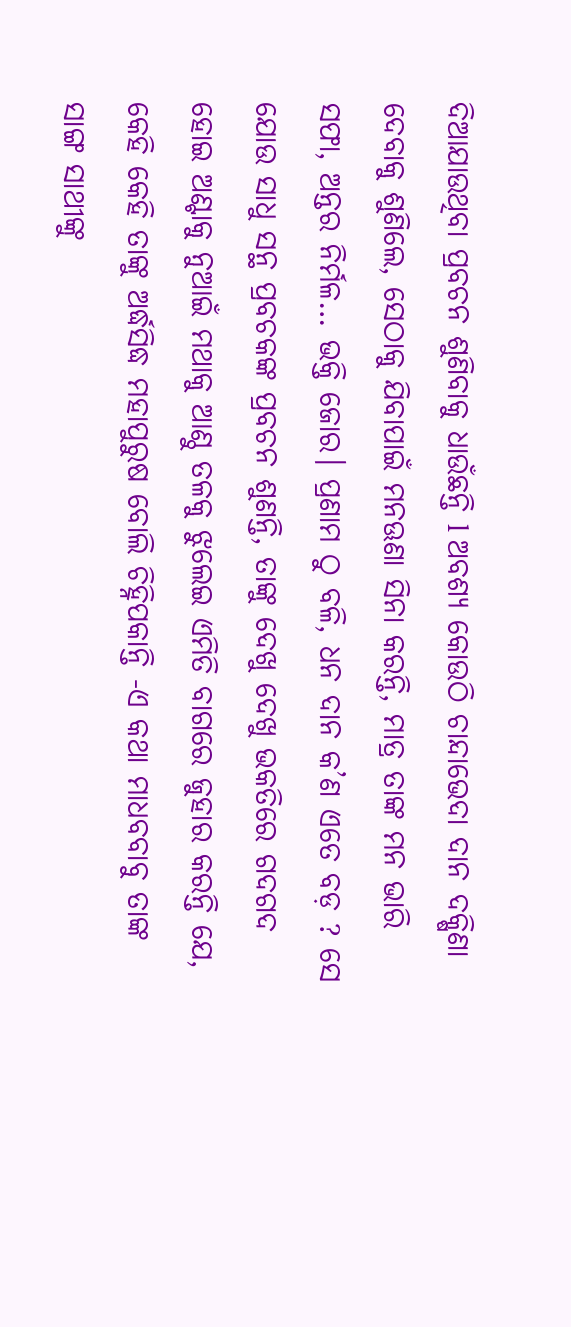ଦିଆଯାଉଥିବା ପ୍ରବଚନ ଶୁଣିବାକୁ ଧାଉଁଛନ୍ତି l ଅବଶ୍ୟ କୋଉଠି ଚାନ୍ଦାଭେଦା ଦାନ ଦକ୍ଷିଣା ଦେବାକୁ ଶୁଣିଲେ, ସେଠାକୁ ଯିବାପାଇଁ ମନଊଣା ସିନା କରନ୍ତି, ମାତ୍ର ତାଙ୍କ ମନ ଭାରି ସଫା, ଅନ୍ତର ନିର୍ମଳ… ଭକ୍ତି ଜୋର। ପ୍ରଣାମ ଠୁ ବଳି, ଧନ ଦାନ କ’ଣ ଏତେ ବଡ଼ ? ସେ ଯୋଉ ସାଧୁ ସନ୍ଥ ପ୍ରବଚକଙ୍କ ପ୍ରବଚନ ଶୁଣନ୍ତି, ତାଙ୍କୁ ଦେଖୁ ଦେଖୁ ଭକତିରେ ଗଦଗଦ ହୋଇ ଅଣ୍ଟାକୁ ନୁଆଇଁ ମଥାକୁ ଆଣ୍ଠୁ ତଳକୁ ଝୁଲେଇ ଏମିତି ବାଗରେ ଜୁହାର କରନ୍ତି ଯେ, କେହି କେହି ତାଙ୍କୁ ଅର୍ଦ୍ଧସିଦ୍ଧ ମହାପୁରୁଷ ବୋଲି ଚିହ୍ନିପକାନ୍ତି -ଏ କଥା ମାଧବବାବୁ ତାଙ୍କ ସାଙ୍ଗ ସାଥୀଙ୍କୁ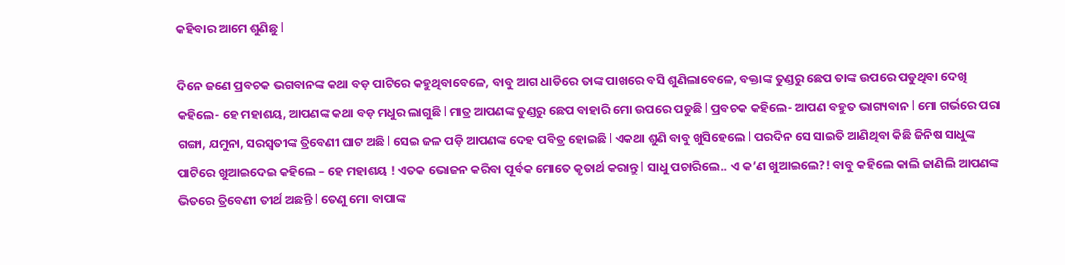କହିବାର ଆମେ ଶୁଣିଛୁ l

ଦିନେ ଜଣେ ପ୍ରବଚକ ଭଗବାନଙ୍କ କଥା ବଡ଼ ପାଟିରେ କହୁଥିବାବେଳେ, ବାବୁ ଆଗ ଧାଡିରେ ତାଙ୍କ ପାଖରେ ବସି ଶୁଣିଲାବେଳେ, ବକ୍ତାଙ୍କ ତୁଣ୍ଡରୁ ଛେପ ତାଙ୍କ ଉପରେ ପଡୁଥିବା ଦେଖି କହିଲେ- ହେ ମହାଶୟ, ଆପଣଙ୍କ କଥା ବଡ଼ ମଧୁର ଲାଗୁଛି l ମାତ୍ର ଆପଣଙ୍କ ତୁଣ୍ଡରୁ ଛେପ ବାହାରି ମୋ ଉପରେ ପଡୁଛି l ପ୍ରବଚକ କହିଲେ- ଆପଣ ବହୁତ ଭାଗ୍ୟବାନ l ମୋ ଗର୍ଭରେ ପରା ଗଙ୍ଗା, ଯମୁନା, ସରସ୍ବତୀଙ୍କ ତ୍ରିବେଣୀ ଘାଟ ଅଛି l ସେଇ ଜଳ ପଡ଼ି ଆପଣଙ୍କ ଦେହ ପବିତ୍ର ହୋଇଛି l ଏକଥା ଶୁଣି ବାବୁ ଖୁସିହେଲେ l ପରଦିନ ସେ ସାଇତି ଆଣିଥିବା କିଛି ଜିନିଷ ସାଧୁଙ୍କ ପାଟିରେ ଖୁଆଇଦେଇ କହିଲେ – ହେ ମହାଶୟ ! ଏତକ ଭୋଜନ କରିବା ପୂର୍ବକ ମୋତେ କୃତାର୍ଥ କରାନ୍ତୁ l ସାଧୁ ପଚାରିଲେ.. ଏ କ’ଣ ଖୁଆଇଲେ?! ବାବୁ କହିଲେ କାଲି ଜାଣିଲି ଆପଣଙ୍କ ଭିତରେ ତ୍ରିବେଣୀ ତୀର୍ଥ ଅଛନ୍ତି l ତେଣୁ ମୋ ବାପାଙ୍କ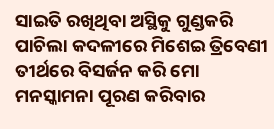ସାଇତି ରଖିଥିବା ଅସ୍ଥିକୁ ଗୁଣ୍ଡକରି ପାଚିଲା କଦଳୀରେ ମିଶେଇ ତ୍ରିବେଣୀ ତୀର୍ଥରେ ବିସର୍ଜନ କରି ମୋ ମନସ୍କାମନା ପୂରଣ କରିବାର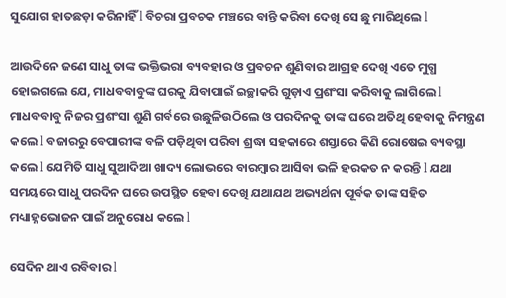ସୁଯୋଗ ହାତଛଡ଼ା କରିନାହିଁ l ବିଚରା ପ୍ରବଚକ ମଞ୍ଚରେ ବାନ୍ତି କରିବା ଦେଖି ସେ ଛୁ ମାରିଥିଲେ l

ଆଉଦିନେ ଜଣେ ସାଧୁ ତାଙ୍କ ଭକ୍ତିଭରା ବ୍ୟବହାର ଓ ପ୍ରବଚନ ଶୁଣିବାର ଆଗ୍ରହ ଦେଖି ଏତେ ମୁଗ୍ଧ ହୋଇଗଲେ ଯେ, ମାଧବବାବୁଙ୍କ ଘରକୁ ଯିବାପାଇଁ ଇଚ୍ଛାକରି ଗୁଡ଼ାଏ ପ୍ରଶଂସା କରିବାକୁ ଲାଗିଲେ l ମାଧବବାବୁ ନିଜର ପ୍ରଶଂସା ଶୁଣି ଗର୍ବରେ ଉଛୁଳିଉଠିଲେ ଓ ପରଦିନକୁ ତାଙ୍କ ଘରେ ଅତିଥି ହେବାକୁ ନିମନ୍ତ୍ରଣ କଲେ l ବଜାରରୁ ବେପାରୀଙ୍କ ବଳି ପଡ଼ିଥିବା ପରିବା ଶ୍ରଦ୍ଧା ସହକାରେ ଶସ୍ତାରେ କିଣି ରୋଷେଇ ବ୍ୟବସ୍ଥା କଲେ l ଯେମିତି ସାଧୁ ସୁଆଦିଆ ଖାଦ୍ୟ ଲୋଭରେ ବାରମ୍ବାର ଆସିବା ଭଳି ହରକତ ନ କରନ୍ତି l ଯଥା ସମୟରେ ସାଧୁ ପରଦିନ ଘରେ ଉପସ୍ଥିତ ହେବା ଦେଖି ଯଥାଯଥ ଅଭ୍ୟର୍ଥନା ପୂର୍ବକ ତାଙ୍କ ସହିତ ମଧ୍ୟାହ୍ନଭୋଜନ ପାଇଁ ଅନୁରୋଧ କଲେ l

ସେଦିନ ଥାଏ ରବିବାର l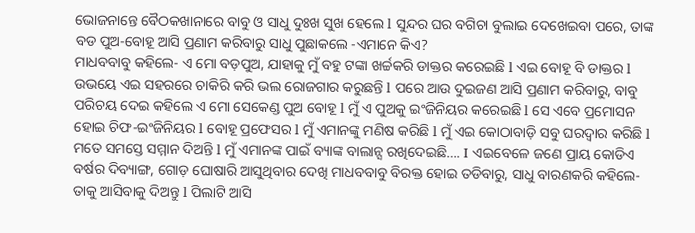ଭୋଜନାନ୍ତେ ବୈଠକଖାନାରେ ବାବୁ ଓ ସାଧୁ ଦୁଃଖ ସୁଖ ହେଲେ l ସୁନ୍ଦର ଘର ବଗିଚା ବୁଲାଇ ଦେଖେଇବା ପରେ, ତାଙ୍କ ବଡ ପୁଅ-ବୋହୂ ଆସି ପ୍ରଣାମ କରିବାରୁ ସାଧୁ ପୁଛାକଲେ -ଏମାନେ କିଏ?
ମାଧବବାବୁ କହିଲେ- ଏ ମୋ ବଡ଼ପୁଅ, ଯାହାକୁ ମୁଁ ବହୁ ଟଙ୍କା ଖର୍ଚ୍ଚକରି ଡାକ୍ତର କରେଇଛି l ଏଇ ବୋହୂ ବି ଡାକ୍ତର l ଉଭୟେ ଏଇ ସହରରେ ଚାକିରି କରି ଭଲ ରୋଜଗାର କରୁଛନ୍ତି l ପରେ ଆଉ ଦୁଇଜଣ ଆସି ପ୍ରଣାମ କରିବାରୁ, ବାବୁ ପରିଚୟ ଦେଇ କହିଲେ ଏ ମୋ ସେକେଣ୍ଡ ପୁଅ ବୋହୂ l ମୁଁ ଏ ପୁଅକୁ ଇଂଜିନିୟର କରେଇଛି l ସେ ଏବେ ପ୍ରମୋସନ ହୋଇ ଚିଫ-ଇଂଜିନିୟର l ବୋହୂ ପ୍ରଫେସର l ମୁଁ ଏମାନଙ୍କୁ ମଣିଷ କରିଛି l ମୁଁ ଏଇ କୋଠାବାଡ଼ି ସବୁ ଘରଦ୍ୱାର କରିଛି l ମତେ ସମସ୍ତେ ସମ୍ମାନ ଦିଅନ୍ତି l ମୁଁ ଏମାନଙ୍କ ପାଇଁ ବ୍ୟାଙ୍କ ବାଲାନ୍ସ ରଖିଦେଇଛି…. I ଏଇବେଳେ ଜଣେ ପ୍ରାୟ କୋଡିଏ ବର୍ଷର ଦିବ୍ୟାଙ୍ଗ, ଗୋଡ଼ ଘୋଷାରି ଆସୁଥିବାର ଦେଖି ମାଧବବାବୁ ବିରକ୍ତ ହୋଇ ତଡିବାରୁ, ସାଧୁ ବାରଣକରି କହିଲେ- ତାକୁ ଆସିବାକୁ ଦିଅନ୍ତୁ l ପିଲାଟି ଆସି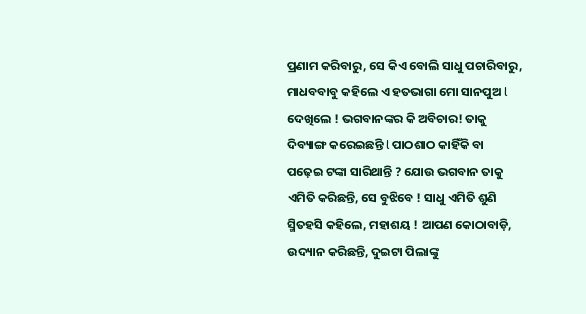ପ୍ରଣାମ କରିବାରୁ, ସେ କିଏ ବୋଲି ସାଧୁ ପଚାରିବାରୁ, ମାଧବବାବୁ କହିଲେ ଏ ହତଭାଗା ମୋ ସାନପୁଅ l ଦେଖିଲେ ! ଭଗବାନଙ୍କର କି ଅବିଚାର! ତାକୁ ଦିବ୍ୟାଙ୍ଗ କରେଇଛନ୍ତି l ପାଠଶାଠ କାହିଁକି ବା ପଢ଼େଇ ଟଙ୍କା ସାରିଥାନ୍ତି ? ଯୋଉ ଭଗବାନ ତାକୁ ଏମିତି କରିଛନ୍ତି, ସେ ବୁଝିବେ ! ସାଧୁ ଏମିତି ଶୁଣି ସ୍ମିତହସି କହିଲେ, ମହାଶୟ ! ଆପଣ କୋଠାବାଡ଼ି, ଉଦ୍ୟାନ କରିଛନ୍ତି, ଦୁଇଟା ପିଲାଙ୍କୁ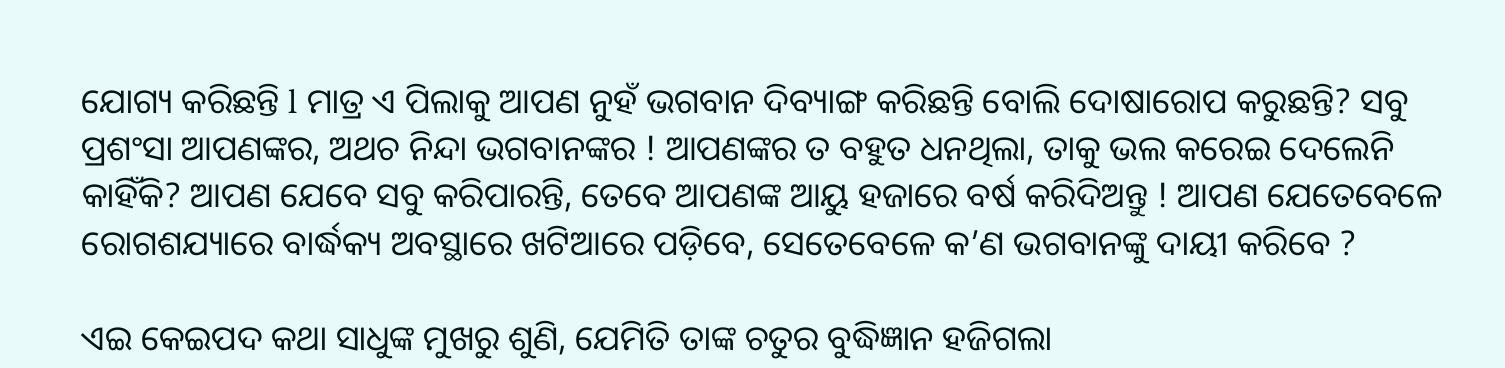ଯୋଗ୍ୟ କରିଛନ୍ତି l ମାତ୍ର ଏ ପିଲାକୁ ଆପଣ ନୁହଁ ଭଗବାନ ଦିବ୍ୟାଙ୍ଗ କରିଛନ୍ତି ବୋଲି ଦୋଷାରୋପ କରୁଛନ୍ତି? ସବୁ ପ୍ରଶଂସା ଆପଣଙ୍କର, ଅଥଚ ନିନ୍ଦା ଭଗବାନଙ୍କର ! ଆପଣଙ୍କର ତ ବହୁତ ଧନଥିଲା, ତାକୁ ଭଲ କରେଇ ଦେଲେନି କାହିଁକି? ଆପଣ ଯେବେ ସବୁ କରିପାରନ୍ତି, ତେବେ ଆପଣଙ୍କ ଆୟୁ ହଜାରେ ବର୍ଷ କରିଦିଅନ୍ତୁ ! ଆପଣ ଯେତେବେଳେ ରୋଗଶଯ୍ୟାରେ ବାର୍ଦ୍ଧକ୍ୟ ଅବସ୍ଥାରେ ଖଟିଆରେ ପଡ଼ିବେ, ସେତେବେଳେ କ’ଣ ଭଗବାନଙ୍କୁ ଦାୟୀ କରିବେ ?

ଏଇ କେଇପଦ କଥା ସାଧୁଙ୍କ ମୁଖରୁ ଶୁଣି, ଯେମିତି ତାଙ୍କ ଚତୁର ବୁଦ୍ଧିଜ୍ଞାନ ହଜିଗଲା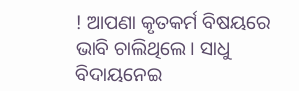! ଆପଣା କୃତକର୍ମ ବିଷୟରେ ଭାବି ଚାଲିଥିଲେ। ସାଧୁ ବିଦାୟନେଇ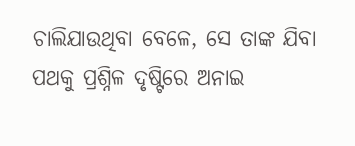ଚାଲିଯାଉଥିବା ବେଳେ, ସେ ତାଙ୍କ ଯିବା ପଥକୁ ପ୍ରଶ୍ନିଳ ଦୃଷ୍ଟିରେ ଅନାଇ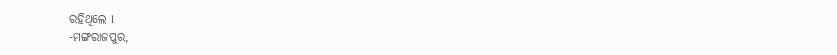ରହିଥିଲେ l
-ମଙ୍ଗରାଜପୁର,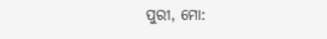ପୁରୀ, ମୋ: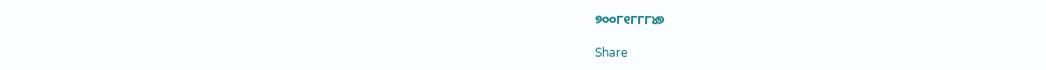୭୦୦୮୧୮୮୮୪୭

Share